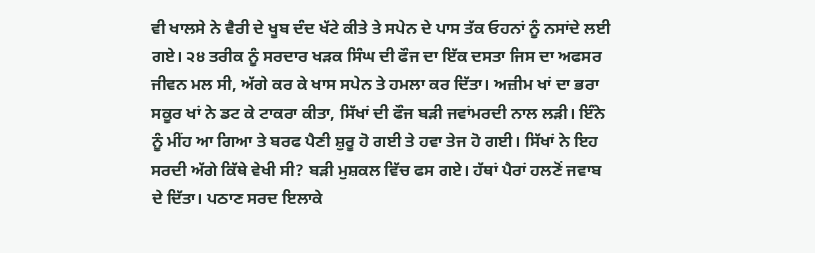ਵੀ ਖਾਲਸੇ ਨੇ ਵੈਰੀ ਦੇ ਖੂਬ ਦੰਦ ਖੱਟੇ ਕੀਤੇ ਤੇ ਸਪੇਨ ਦੇ ਪਾਸ ਤੱਕ ਓਹਨਾਂ ਨੂੰ ਨਸਾਂਦੇ ਲਈ ਗਏ। ੨੪ ਤਰੀਕ ਨੂੰ ਸਰਦਾਰ ਖੜਕ ਸਿੰਘ ਦੀ ਫੌਜ ਦਾ ਇੱਕ ਦਸਤਾ ਜਿਸ ਦਾ ਅਫਸਰ ਜੀਵਨ ਮਲ ਸੀ, ਅੱਗੇ ਕਰ ਕੇ ਖਾਸ ਸਪੇਨ ਤੇ ਹਮਲਾ ਕਰ ਦਿੱਤਾ। ਅਜ਼ੀਮ ਖਾਂ ਦਾ ਭਰਾ ਸਕੂਰ ਖਾਂ ਨੇ ਡਟ ਕੇ ਟਾਕਰਾ ਕੀਤਾ, ਸਿੱਖਾਂ ਦੀ ਫੌਜ ਬੜੀ ਜਵਾਂਮਰਦੀ ਨਾਲ ਲੜੀ। ਇੰਨੇ ਨੂੰ ਮੀਂਹ ਆ ਗਿਆ ਤੇ ਬਰਫ ਪੈਣੀ ਸ਼ੁਰੂ ਹੋ ਗਈ ਤੇ ਹਵਾ ਤੇਜ ਹੋ ਗਈ। ਸਿੱਖਾਂ ਨੇ ਇਹ ਸਰਦੀ ਅੱਗੇ ਕਿੱਥੇ ਵੇਖੀ ਸੀ? ਬੜੀ ਮੁਸ਼ਕਲ ਵਿੱਚ ਫਸ ਗਏ। ਹੱਥਾਂ ਪੈਰਾਂ ਹਲਣੋਂ ਜਵਾਬ ਦੇ ਦਿੱਤਾ। ਪਠਾਣ ਸਰਦ ਇਲਾਕੇ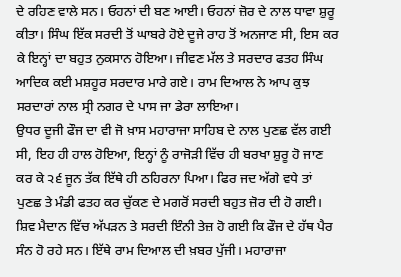ਦੇ ਰਹਿਣ ਵਾਲੇ ਸਨ। ਓਹਨਾਂ ਦੀ ਬਣ ਆਈ। ਓਹਨਾਂ ਜ਼ੋਰ ਦੇ ਨਾਲ ਧਾਵਾ ਸ਼ੁਰੂ ਕੀਤਾ। ਸਿੰਘ ਇੱਕ ਸਰਦੀ ਤੋਂ ਘਾਬਰੇ ਹੋਏ ਦੂਜੇ ਰਾਹ ਤੋਂ ਅਨਜਾਣ ਸੀ, ਇਸ ਕਰ ਕੇ ਇਨ੍ਹਾਂ ਦਾ ਬਹੁਤ ਨੁਕਸਾਨ ਹੋਇਆ। ਜੀਵਣ ਮੱਲ ਤੇ ਸਰਦਾਰ ਫਤਹ ਸਿੰਘ ਆਦਿਕ ਕਈ ਮਸ਼ਹੂਰ ਸਰਦਾਰ ਮਾਰੇ ਗਏ। ਰਾਮ ਦਿਆਲ ਨੇ ਆਪ ਕੁਝ ਸਰਦਾਰਾਂ ਨਾਲ ਸ੍ਰੀ ਨਗਰ ਦੇ ਪਾਸ ਜਾ ਡੇਰਾ ਲਾਇਆ।
ਉਧਰ ਦੂਜੀ ਫੌਜ ਦਾ ਵੀ ਜੋ ਖ਼ਾਸ ਮਹਾਰਾਜਾ ਸਾਹਿਬ ਦੇ ਨਾਲ ਪੁਣਛ ਵੱਲ ਗਈ ਸੀ, ਇਹ ਹੀ ਹਾਲ ਹੋਇਆ, ਇਨ੍ਹਾਂ ਨੂੰ ਰਾਜੋੜੀ ਵਿੱਚ ਹੀ ਬਰਖਾ ਸ਼ੁਰੂ ਹੋ ਜਾਣ ਕਰ ਕੇ ੨੬ ਜੂਨ ਤੱਕ ਇੱਥੇ ਹੀ ਠਹਿਰਨਾ ਪਿਆ। ਫਿਰ ਜਦ ਅੱਗੇ ਵਧੇ ਤਾਂ ਪੁਣਛ ਤੇ ਮੰਡੀ ਫਤਹ ਕਰ ਚੁੱਕਣ ਦੇ ਮਗਰੋਂ ਸਰਦੀ ਬਹੁਤ ਜ਼ੋਰ ਦੀ ਹੋ ਗਈ। ਸ਼ਿਵ ਮੈਦਾਨ ਵਿੱਚ ਅੱਪੜਨ ਤੇ ਸਰਦੀ ਇੰਨੀ ਤੇਜ਼ ਹੋ ਗਈ ਕਿ ਫੌਜ ਦੇ ਹੱਥ ਪੈਰ ਸੰਨ ਹੋ ਰਹੇ ਸਨ। ਇੱਥੇ ਰਾਮ ਦਿਆਲ ਦੀ ਖ਼ਬਰ ਪੁੱਜੀ। ਮਹਾਰਾਜਾ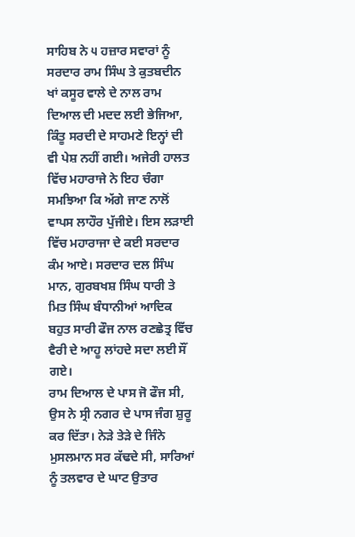ਸਾਹਿਬ ਨੇ ੫ ਹਜ਼ਾਰ ਸਵਾਰਾਂ ਨੂੰ ਸਰਦਾਰ ਰਾਮ ਸਿੰਘ ਤੇ ਕੁਤਬਦੀਨ ਖਾਂ ਕਸੂਰ ਵਾਲੇ ਦੇ ਨਾਲ ਰਾਮ ਦਿਆਲ ਦੀ ਮਦਦ ਲਈ ਭੇਜਿਆ, ਕਿੰਤੂ ਸਰਦੀ ਦੇ ਸਾਹਮਣੇ ਇਨ੍ਹਾਂ ਦੀ ਵੀ ਪੇਸ਼ ਨਹੀਂ ਗਈ। ਅਜੇਰੀ ਹਾਲਤ ਵਿੱਚ ਮਹਾਰਾਜੇ ਨੇ ਇਹ ਚੰਗਾ ਸਮਝਿਆ ਕਿ ਅੱਗੇ ਜਾਣ ਨਾਲੋਂ ਵਾਪਸ ਲਾਹੌਰ ਪੁੱਜੀਏ। ਇਸ ਲੜਾਈ ਵਿੱਚ ਮਹਾਰਾਜਾ ਦੇ ਕਈ ਸਰਦਾਰ ਕੰਮ ਆਏ। ਸਰਦਾਰ ਦਲ ਸਿੰਘ ਮਾਨ, ਗੁਰਬਖਸ਼ ਸਿੰਘ ਧਾਰੀ ਤੇ ਮਿਤ ਸਿੰਘ ਬੰਧਾਨੀਆਂ ਆਦਿਕ ਬਹੁਤ ਸਾਰੀ ਫੌਜ ਨਾਲ ਰਣਛੇਤ੍ਰ ਵਿੱਚ ਵੈਰੀ ਦੇ ਆਹੂ ਲਾਂਹਦੇ ਸਦਾ ਲਈ ਸੌਂ ਗਏ।
ਰਾਮ ਦਿਆਲ ਦੇ ਪਾਸ ਜੋ ਫੌਜ ਸੀ, ਉਸ ਨੇ ਸ੍ਰੀ ਨਗਰ ਦੇ ਪਾਸ ਜੰਗ ਸ਼ੁਰੂ ਕਰ ਦਿੱਤਾ। ਨੇੜੇ ਤੇੜੇ ਦੇ ਜਿੰਨੇ ਮੁਸਲਮਾਨ ਸਰ ਕੱਢਦੇ ਸੀ, ਸਾਰਿਆਂ ਨੂੰ ਤਲਵਾਰ ਦੇ ਘਾਟ ਉਤਾਰ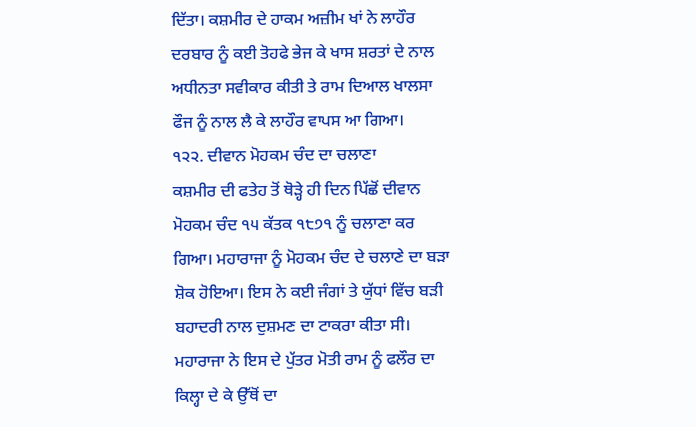ਦਿੱਤਾ। ਕਸ਼ਮੀਰ ਦੇ ਹਾਕਮ ਅਜ਼ੀਮ ਖਾਂ ਨੇ ਲਾਹੌਰ ਦਰਬਾਰ ਨੂੰ ਕਈ ਤੋਹਫੇ ਭੇਜ ਕੇ ਖਾਸ ਸ਼ਰਤਾਂ ਦੇ ਨਾਲ ਅਧੀਨਤਾ ਸਵੀਕਾਰ ਕੀਤੀ ਤੇ ਰਾਮ ਦਿਆਲ ਖਾਲਸਾ ਫੌਜ ਨੂੰ ਨਾਲ ਲੈ ਕੇ ਲਾਹੌਰ ਵਾਪਸ ਆ ਗਿਆ।
੧੨੨. ਦੀਵਾਨ ਮੋਹਕਮ ਚੰਦ ਦਾ ਚਲਾਣਾ
ਕਸ਼ਮੀਰ ਦੀ ਫਤੇਹ ਤੋਂ ਥੋੜ੍ਹੇ ਹੀ ਦਿਨ ਪਿੱਛੋਂ ਦੀਵਾਨ ਮੋਹਕਮ ਚੰਦ ੧੫ ਕੱਤਕ ੧੮੭੧ ਨੂੰ ਚਲਾਣਾ ਕਰ ਗਿਆ। ਮਹਾਰਾਜਾ ਨੂੰ ਮੋਹਕਮ ਚੰਦ ਦੇ ਚਲਾਣੇ ਦਾ ਬੜਾ ਸ਼ੋਕ ਹੋਇਆ। ਇਸ ਨੇ ਕਈ ਜੰਗਾਂ ਤੇ ਯੁੱਧਾਂ ਵਿੱਚ ਬੜੀ ਬਹਾਦਰੀ ਨਾਲ ਦੁਸ਼ਮਣ ਦਾ ਟਾਕਰਾ ਕੀਤਾ ਸੀ। ਮਹਾਰਾਜਾ ਨੇ ਇਸ ਦੇ ਪੁੱਤਰ ਮੋਤੀ ਰਾਮ ਨੂੰ ਫਲੌਰ ਦਾ ਕਿਲ੍ਹਾ ਦੇ ਕੇ ਉੱਥੋਂ ਦਾ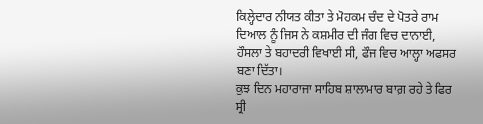ਕਿਲ੍ਹੇਦਾਰ ਨੀਯਤ ਕੀਤਾ ਤੇ ਮੋਹਕਮ ਚੰਦ ਦੇ ਪੋਤਰੇ ਰਾਮ ਦਿਆਲ ਨੂੰ ਜਿਸ ਨੇ ਕਸ਼ਮੀਰ ਦੀ ਜੰਗ ਵਿਚ ਦਾਨਾਈ, ਹੌਸਲਾ ਤੇ ਬਹਾਦਰੀ ਵਿਖਾਈ ਸੀ, ਫੌਜ ਵਿਚ ਆਲ੍ਹਾ ਅਫਸਰ ਬਣਾ ਦਿੱਤਾ।
ਕੁਝ ਦਿਨ ਮਹਾਰਾਜਾ ਸਾਹਿਬ ਸ਼ਾਲਾਮਾਰ ਬਾਗ਼ ਰਹੇ ਤੇ ਫਿਰ ਸ੍ਰੀ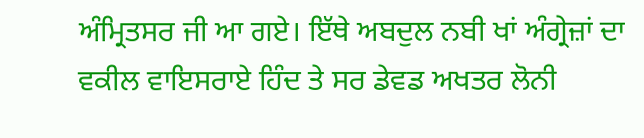ਅੰਮ੍ਰਿਤਸਰ ਜੀ ਆ ਗਏ। ਇੱਥੇ ਅਬਦੁਲ ਨਬੀ ਖਾਂ ਅੰਗ੍ਰੇਜ਼ਾਂ ਦਾ ਵਕੀਲ ਵਾਇਸਰਾਏ ਹਿੰਦ ਤੇ ਸਰ ਡੇਵਡ ਅਖਤਰ ਲੋਨੀ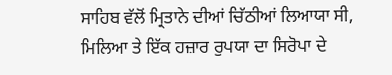ਸਾਹਿਬ ਵੱਲੋਂ ਮ੍ਰਿਤਾਨੇ ਦੀਆਂ ਚਿੱਠੀਆਂ ਲਿਆਯਾ ਸੀ, ਮਿਲਿਆ ਤੇ ਇੱਕ ਹਜ਼ਾਰ ਰੁਪਯਾ ਦਾ ਸਿਰੋਪਾ ਦੇ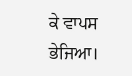ਕੇ ਵਾਪਸ ਭੇਜਿਆ।